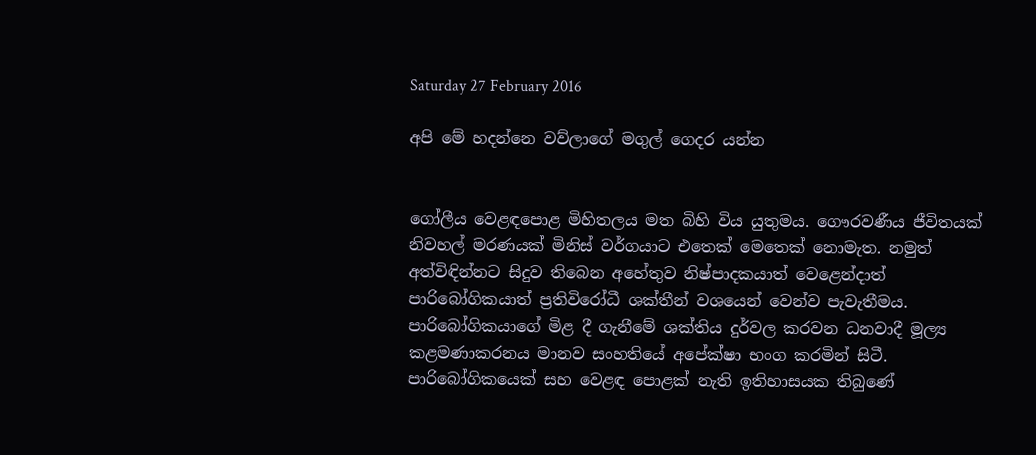Saturday 27 February 2016

අපි මේ හදන්නෙ වව්ලාගේ මගුල් ගෙදර යන්න


ගෝලීය වෙළඳපොළ මිහිතලය මත බිහි විය යුතුමය. ගෞරවණීය ජීවිතයක් නිවහල් මරණයක් මිනිස් වර්ගයාට එතෙක් මෙතෙක් නොමැත. නමුත් අත්විඳින්නට සිදුව තිබෙන අහේතුව නිෂ්පාදකයාත් වෙළෙන්දාත් පාරිබෝගිකයාත් ප්‍රතිවිරෝධී ශක්තීන් වශයෙන් වෙන්ව පැවැතීමය. පාරිබෝගිකයාගේ මිළ දී ගැනීමේ ශක්තිය දුර්වල කරවන ධනවාදී මූල්‍ය කළමණාකරනය මානව සංහතියේ අපේක්ෂා භංග කරමින් සිටී.
පාරිබෝගිකයෙක් සහ වෙළඳ පොළක් නැති ඉතිහාසයක තිබුණේ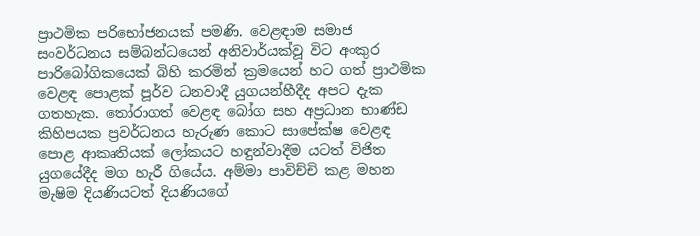ප්‍රාථමික පරිභෝජනයක් පමණි. වෙළඳාම සමාජ සංවර්ධනය සම්බන්ධයෙන් අනිවාර්යක්වූ විට අංකුර පාරිබෝගිකයෙක් බිහි කරමින් ක්‍රමයෙන් හට ගත් ප්‍රාථමික වෙළඳ පොළක් පූර්ව ධනවාදී යුගයන්හීදීද අපට දැක ගතහැක. තෝරාගත් වෙළඳ බෝග සහ අප්‍රධාන භාණ්ඩ කිහිපයක ප්‍රවර්ධනය හැරුණ කොට සාපේක්ෂ වෙළඳ පොළ ආකෘතියක් ලෝකයට හඳුන්වාදීම යටත් විජිත යුගයේදීද මග හැරී ගියේය. අම්මා පාවිච්චි කළ මහන මැෂිම දියණියටත් දියණියගේ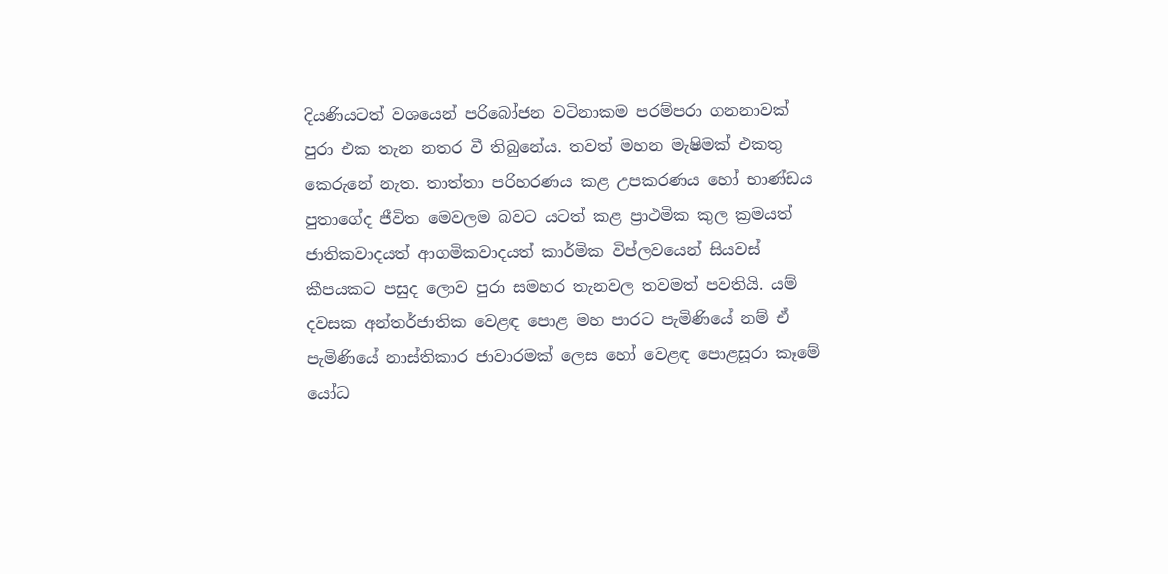දියණියටත් වශයෙන් පරිබෝජන වටිනාකම පරම්පරා ගනනාවක් පුරා එක තැන නතර වී තිබුනේය. තවත් මහන මැෂිමක් එකතු කෙරුනේ නැත. තාත්තා පරිහරණය කළ උපකරණය හෝ භාණ්ඩය  පුතාගේද ජීවිත මෙවලම බවට යටත් කළ ප්‍රාථමික කුල ක්‍රමයත් ජාතිකවාදයත් ආගමිකවාදයත් කාර්මික විප්ලවයෙන් සියවස් කීපයකට පසුද ලොව පුරා සමහර තැනවල තවමත් පවතියි. යම් දවසක අන්තර්ජාතික වෙළඳ පොළ මහ පාරට පැමිණියේ නම් ඒ පැමිණියේ නාස්තිකාර ජාවාරමක් ලෙස හෝ වෙළඳ පොළසූරා කෑමේ යෝධ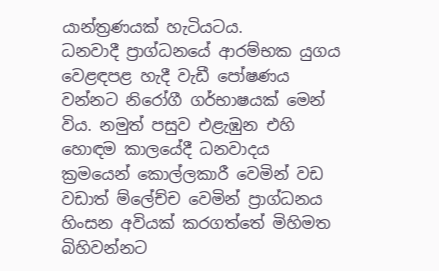යාන්ත්‍රණයක් හැටියටය.
ධනවාදී ප්‍රාග්ධනයේ ආරම්භක යුගය වෙළඳපළ හැදී වැඩී පෝෂණය වන්නට නිරෝගී ගර්භාෂයක් මෙන්  විය. නමුත් පසුව එළැඹුන එහි හොඳම කාලයේදී ධනවාදය ක්‍රමයෙන් කොල්ලකාරී වෙමින් වඩ වඩාත් ම්ලේච්ච වෙමින් ප්‍රාග්ධනය හිංසන අවියක් කරගත්තේ මිහිමත බිහිවන්නට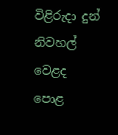විළිරුදා දුන් නිවහල් වෙළද පොළ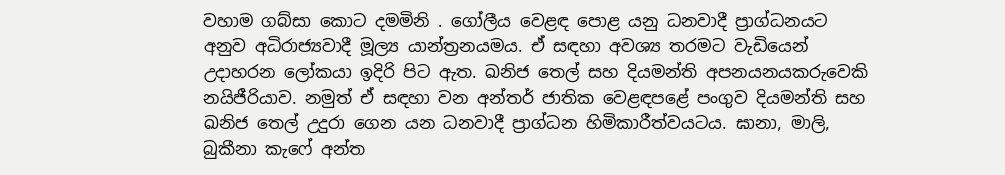වහාම ගබ්සා කොට දමමිනි . ගෝලීය වෙළඳ පොළ යනු ධනවාදී ප්‍රාග්ධනයට අනුව අධිරාජ්‍යවාදී මූල්‍ය යාන්ත්‍රනයමය. ඒ සඳහා අවශ්‍ය තරමට වැඩියෙන් උදාහරන ලෝකයා ඉදිරි පිට ඇත. ඛනිජ තෙල් සහ දියමන්ති අපනයනයකරුවෙකි නයිජීරියාව. නමුත් ඒ සඳහා වන අන්තර් ජාතික වෙළඳපළේ පංගුව දියමන්ති සහ ඛනිජ තෙල් උදුරා ගෙන යන ධනවාදී ප්‍රාග්ධන හිමිකාරීත්වයටය. ඝානා, මාලි, බුකීනා කැෆේ අන්ත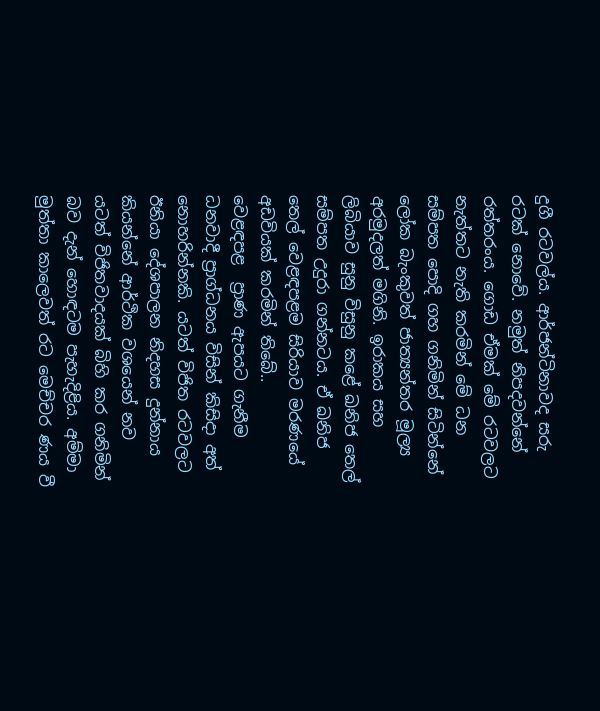දුගී රටවල්ය. ආර්ජන්ටිනාවද සරු රටක් නොවේ. නමුත් නිපදවන්නේ රත්තරංය. ගොඩ ඒමක් මේ රටවලට නැත්තට නැති කරමින් මේ ධන සම්පත පොදි ගහ ගනිමින් සිටින්නේ ලෝක බැංකුවත් ජාත්‍යන්තර මූල්‍ය අරමුදලත් මගිනි. ඉරාකය සහ ලිබියාව සුනු විසුනු කළේ ඛනිජ තෙල් සම්පත උදුරා ගන්නටය. ඒ ඛනිජ තෙල් වෙළඳපළම සිරියාව මරණයේ අඩවියක් කරමින් තිබේ..
වෙළඳපළ  ප්‍රාණ ඇපයට ගැනීම ධනවාදී ප්‍රාග්ධනය විසින් කිසිදා අත් නොහරින්නකි. යටත් විජිත රටවලට ඊනියා දේශපාලන නිදහස දුන්නාය කියන්නේ ආර්ථික වශයෙන් නව යටත් විජිතවාදයක් බිහි කර ගනිමින් බව දැන් හොඳටම පැහැදිළිය. අම්මා මුත්තා කාලෙවත් රට මෙච්චර ණය වී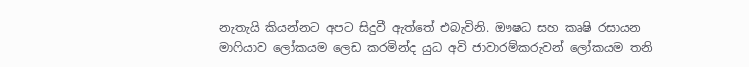නැතැයි කියන්නට අපට සිදුවී ඇත්තේ එබැවිනි. ඖෂධ සහ කෘෂි රසායන මා‍ෆියාව ලෝකයම ලෙඩ කරමින්ද යුධ අවි ජාවාරම්කරුවන් ලෝකයම තනි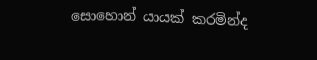සොහොන් යායක් කරමින්ද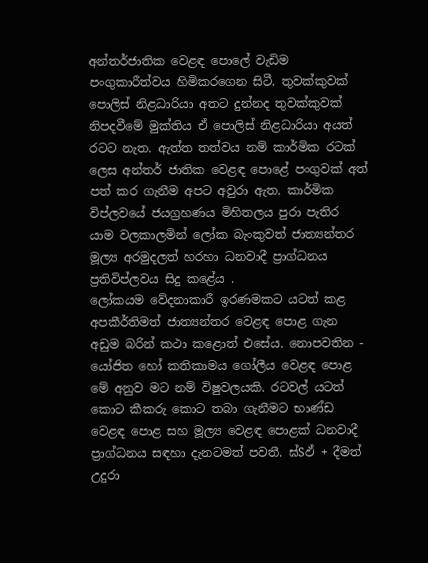අන්තර්ජාතික වෙළඳ පොලේ වැඩිම පංගුකාරීත්වය හිමිකරගෙන සිටී. තුවක්කුවක් පොලිස් නිළධාරියා අතට දුන්නද තුවක්කුවක් නිපදවීමේ මුක්තිය ඒ පොලිස් නිළධාරියා අයත් රටට නැත. ඇත්ත තත්වය නම් කාර්මික රටක් ලෙස අන්තර් ජාතික වෙළඳ පොළේ පංගුවක් අත් පත් කර ගැනීම අපට අවුරා ඇත. කාර්මික විප්ලවයේ ජයග්‍රහණය මිහිතලය පුරා පැතිර යාම වලකාලමින් ලෝක බැංකුවත් ජාත්‍යන්තර මූල්‍ය අරමුදලත් හරහා ධනවාදී ප්‍රාග්ධනය ප්‍රතිවිප්ලවය සිදු කළේය .
ලෝකයම වේදනාකාරී ඉරණමකට යටත් කළ අපකීර්තිමත් ජාත්‍යන්තර වෙළඳ පොළ ගැන අඩුම බරින් කථා කළොත් එසේය. නොපවතින - යෝජිත හෝ කතිකාමය ගෝලීය වෙළඳ පොළ මේ අනුව මට නම් විෂුවලයකි. රටවල් යටත් කොට කීකරු කොට තබා ගැනීමට භාණ්ඩ වෙළඳ පොළ සහ මූල්‍ය වෙළඳ පොළක් ධනවාදී ප්‍රාග්ධනය සඳහා දැනටමත් පවතී. ඝ්Sඵ් + දීමත් උදුරා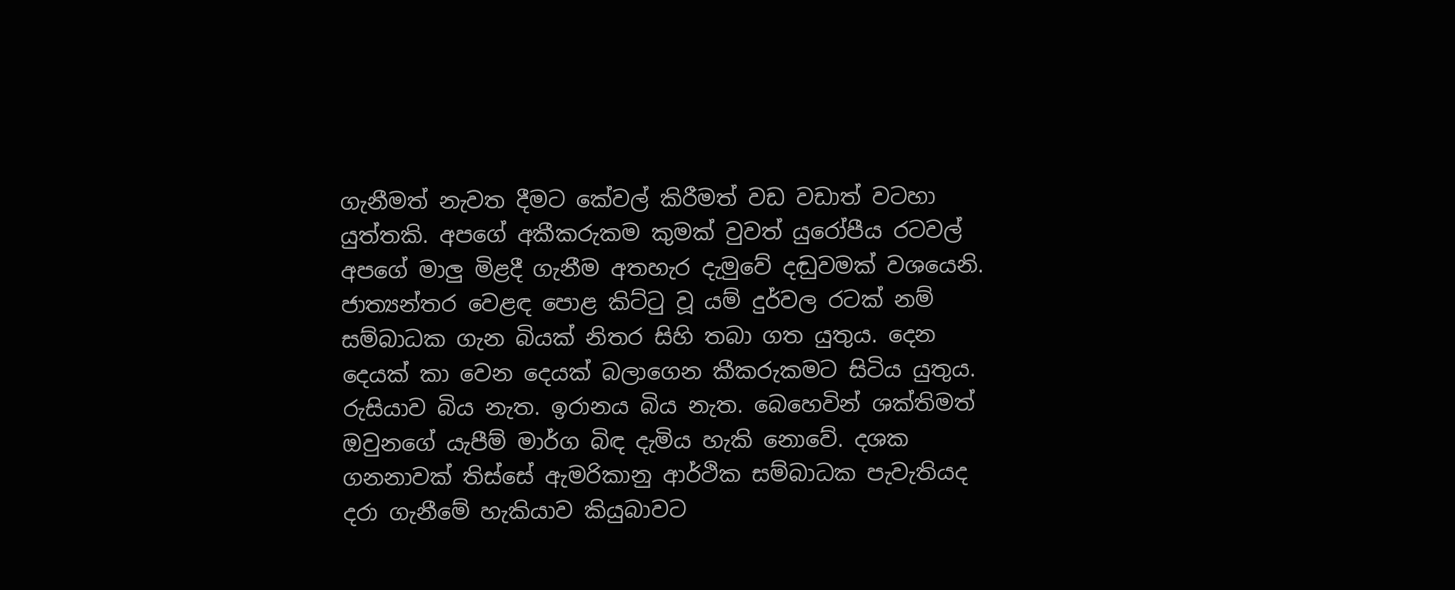ගැනීමත් නැවත දීමට කේවල් කිරීමත් වඩ වඩාත් වටහා යුත්තකි. අපගේ අකීකරුකම කුමක් වුවත් යුරෝපීය රටවල් අපගේ මාලු මිළදී ගැනීම අතහැර දැමුවේ දඬුවමක් වශයෙනි. ජාත්‍යන්තර වෙළඳ පොළ කිට්‍ටු වූ යම් දුර්වල රටක් නම් සම්බාධක ගැන බියක් නිතර සිහි තබා ගත යුතුය. දෙන දෙයක් කා වෙන දෙයක් බලාගෙන කීකරුකමට සිටිය යුතුය. රුසියාව බිය නැත. ඉරානය බිය නැත. බෙහෙවින් ශක්තිමත් ඔවුනගේ යැපීම් මාර්ග බිඳ දැමිය හැකි නොවේ. දශක ගනනාවක් තිස්සේ ඇමරිකානු ආර්ථික සම්බාධක පැවැතියද දරා ගැනීමේ හැකියාව කියුබාවට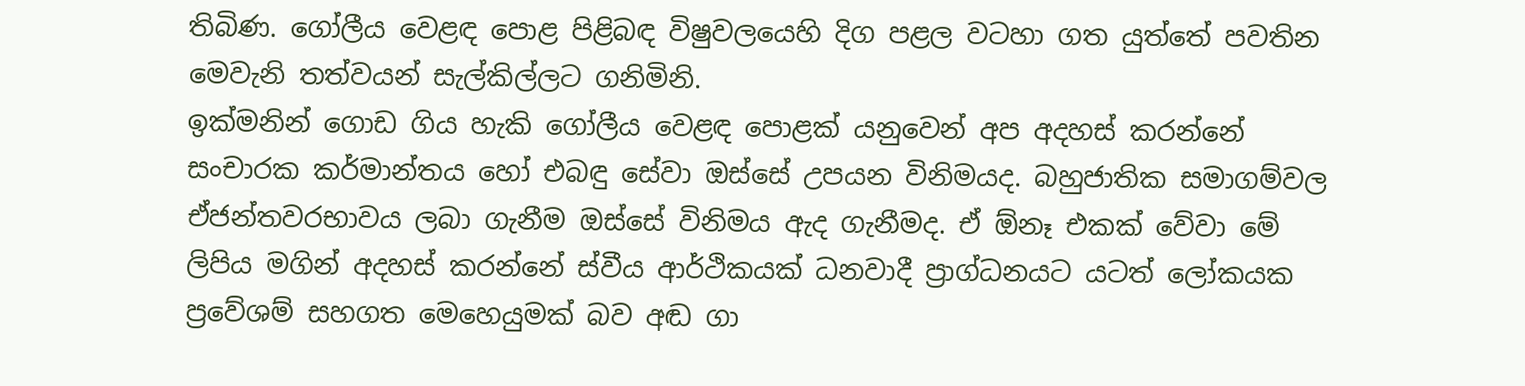තිබිණ. ගෝලීය වෙළඳ පොළ පිළිබඳ විෂුවලයෙහි දිග පළල වටහා ගත යුත්තේ පවතින මෙවැනි තත්වයන් සැල්කිල්ලට ගනිමිනි.
ඉක්මනින් ගොඩ ගිය හැකි ගෝලීය වෙළඳ පොළක් යනුවෙන් අප අදහස් කරන්නේ සංචාරක කර්මාන්තය හෝ එබඳු සේවා ඔස්සේ උපයන විනිමයද. බහුජාතික සමාගම්වල ඒජන්තවරභාවය ලබා ගැනීම ඔස්සේ විනිමය ඇද ගැනීමද. ඒ ඕනෑ එකක් වේවා මේ ලිපිය මගින් අදහස් කරන්නේ ස්වීය ආර්ථිකයක් ධනවාදී ප්‍රාග්ධනයට යටත් ලෝකයක ප්‍රවේශම් සහගත මෙහෙයුමක් බව අඬ ගා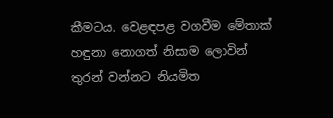කීමටය. වෙළඳපළ වගවීම මේතාක් හඳුනා නොගත් නිසාම ලොවින් තුරන් වන්නට නියමිත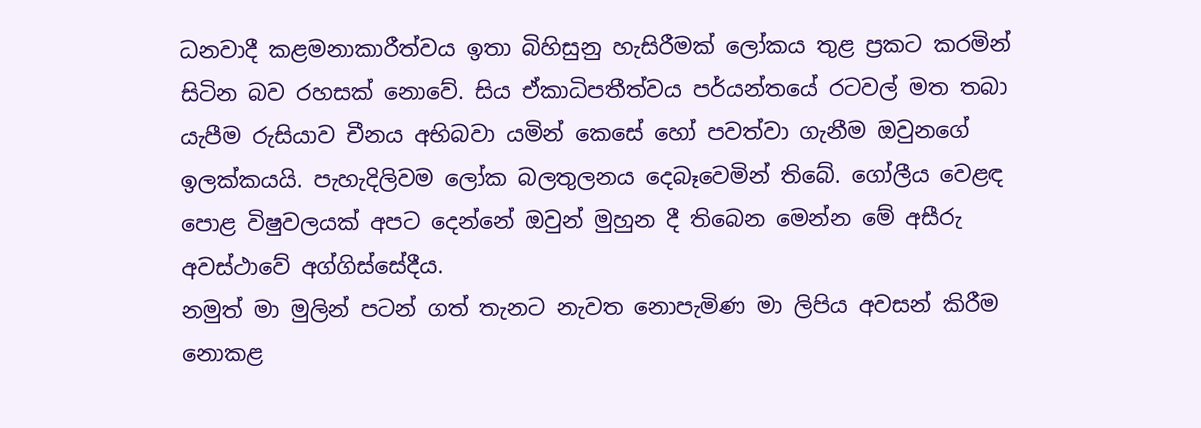ධනවාදී කළමනාකාරීත්වය ඉතා බිහිසුනු හැසිරීමක් ලෝකය තුළ ප්‍රකට කරමින් සිටින බව රහසක් නොවේ. සිය ඒකාධිපතීත්වය පර්යන්තයේ රටවල් මත තබා යැපීම රුසියාව චීනය අභිබවා යමින් කෙසේ හෝ පවත්වා ගැනීම ඔවුනගේ ඉලක්කයයි. පැහැදිලිවම ලෝක බලතුලනය දෙබෑවෙමින් තිබේ. ගෝලීය වෙළඳ පොළ විෂුවලයක් අපට දෙන්නේ ඔවුන් මුහුන දී තිබෙන මෙන්න මේ අසීරු අවස්ථාවේ අග්ගිස්සේදීය.
නමුත් මා මුලින් පටන් ගත් තැනට නැවත නොපැමිණ මා ලිපිය අවසන් කිරීම නොකළ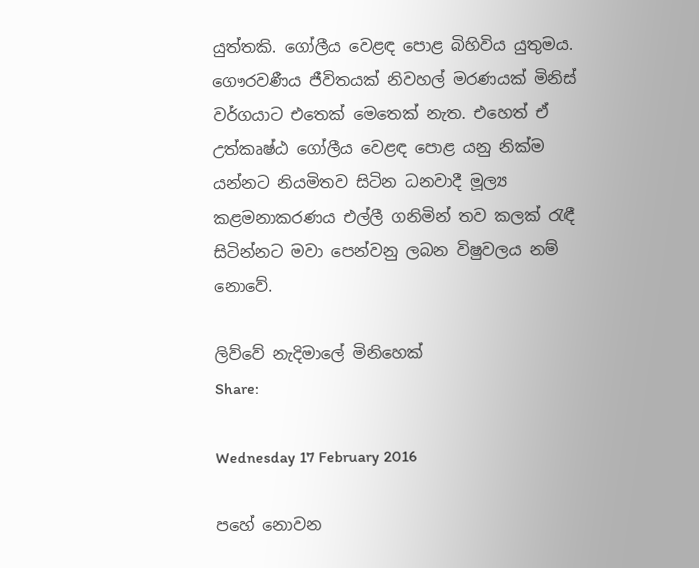යුත්තකි. ගෝලීය වෙළඳ පොළ බිහිවිය යුතුමය. ගෞරවණීය ජීවිතයක් නිවහල් මරණයක් මිනිස් වර්ගයාට එතෙක් මෙතෙක් නැත. එහෙත් ඒ උත්කෘෂ්ඨ ගෝලීය වෙළඳ පොළ යනු නික්ම යන්නට නියමිතව සිටින ධනවාදී මූල්‍ය කළමනාකරණය එල්ලී ගනිමින් තව කලක් ‍රැඳී සිටින්නට මවා පෙන්වනු ලබන විෂුවලය නම් නොවේ.

ලිව්වේ නැදිමාලේ මිනිහෙක්
Share:

Wednesday 17 February 2016

පහේ නොවන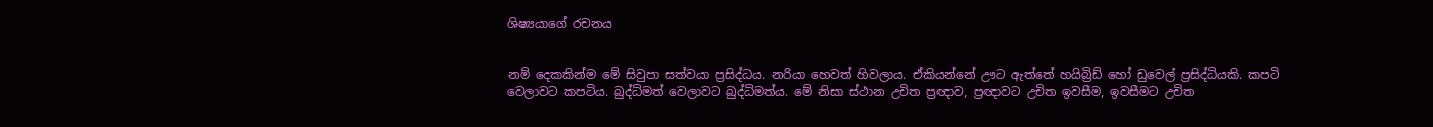ශිෂ්‍යයාගේ රචනය


නම් දෙකකින්ම මේ සිවුපා සත්වයා ප්‍රසිද්ධය. නරියා හෙවත් හිවලාය. ඒකියන්නේ ඌට ඇත්තේ හයිබ්‍රිඩ් හෝ ඩුවෙල් ප්‍රසිද්ධියකි. කපටි වෙලාවට කපටිය. බුද්ධිමත් වෙලාවට බුද්ධිමත්ය. මේ නිසා ස්ථාන උචිත ප්‍රඥාව, ප්‍රඥාවට උචිත ඉවසීම, ඉවසීමට උචිත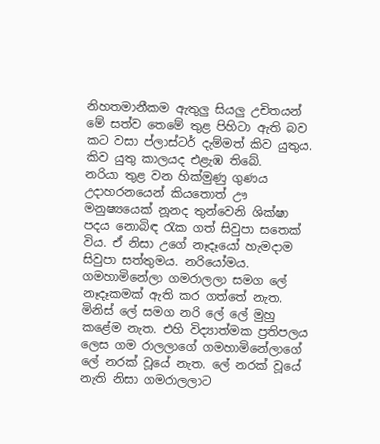නිහතමානීකම ඇතුලු සියලු උචිතයන් මේ සත්ව තෙමේ තුළ පිහිටා ඇති බව කට වසා ප්ලාස්ටර් දැම්මත් කිව යුතුය. කිව යුතු කාලයද එළැඹ තිබේ.
නරියා තුළ වන හික්මුණු ගුණය උදාහරනයෙන් කියතොත් ඌ මනුෂ්‍යයෙක් නූනද තුන්වෙනි ශික්ෂා පදය නොබිඳ ‍රැක ගත් සිවුපා සතෙක් විය. ඒ නිසා උගේ නෑදෑයෝ හැමදාම සිවුපා සත්තුමය. නරියෝමය. ගමහාමිනේලා ගමරාලලා සමග ලේ නෑදෑකමක් ඇති කර ගත්තේ නැත. මිනිස් ලේ සමග නරි ලේ ලේ මුහු කළේම නැත. එහි විද්‍යාත්මක ප්‍රතිපලය ලෙස ගම රාලලාගේ ගමහාමිනේලාගේ ලේ නරක් වූයේ නැත. ලේ නරක් වූයේ නැති නිසා ගමරාලලාට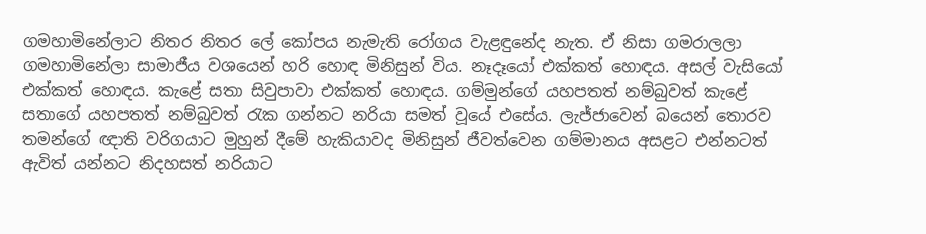ගමහාමිනේලාට නිතර නිතර ලේ කෝපය නැමැති රෝගය වැළඳුනේද නැත. ඒ නිසා ගමරාලලා ගමහාමිනේලා සාමාජීය වශයෙන් හරි හොඳ මිනිසුන් විය. නෑදෑයෝ එක්කත් හොඳය. අසල් වැසියෝ එක්කත් හොඳය. කැළේ සතා සිවුපාවා එක්කත් හොඳය. ගම්මුන්ගේ යහපතත් නම්බුවත් කැළේ සතාගේ යහපතත් නම්බුවත් ‍රැක ගන්නට නරියා සමත් වූයේ එසේය. ලැජ්ජාවෙන් බයෙන් තොරව තමන්ගේ ඥාති වරිගයාට මුහුන් දීමේ හැකියාවද මිනිසුන් ජීවත්වෙන ගම්මානය අසළට එන්නටත් ඇවිත් යන්නට නිදහසත් නරියාට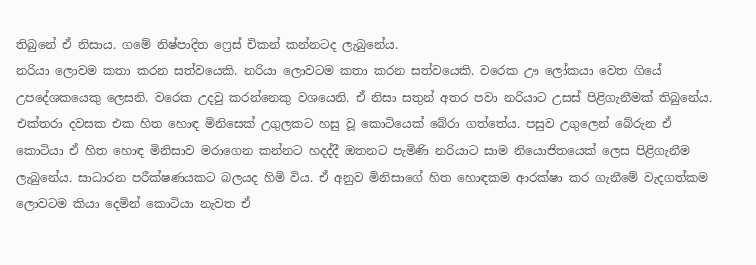තිබුනේ ඒ නිසාය. ගමේ නිෂ්පාදිත ෆ්‍රෙස් චිකන් කන්නටද ලැබුනේය.
නරියා ලොවම කතා කරන සත්වයෙකි. නරියා ලොවටම කතා කරන සත්වයෙකි. වරෙක ඌ ලෝකයා වෙත ගියේ උපදේශකයෙකු ලෙසනි. වරෙක උදවු කරන්නෙකු වශයෙනි. ඒ නිසා සතුන් අතර පවා නරියාට උසස් පිළිගැනීමක් තිබුනේය. එක්තරා දවසක එක හිත හොඳ මිනිසෙක් උගුලකට හසු වූ කොටියෙක් බේරා ගත්තේය. පසුව උගුලෙන් බේරුන ඒ කොටියා ඒ හිත හොඳ මිනිසාව මරාගෙන කන්නට හදද්දී ඔතනට පැමිණි නරියාට සාම නියොජිතයෙක් ලෙස පිළිගැනීම ලැබුනේය. සාධාරන පරීක්ෂණයකට බලයද හිමි විය. ඒ අනුව මිනිසාගේ හිත හොඳකම ආරක්ෂා කර ගැනීමේ වැදගත්කම ලොවටම කියා දෙමින් කොටියා නැවත ඒ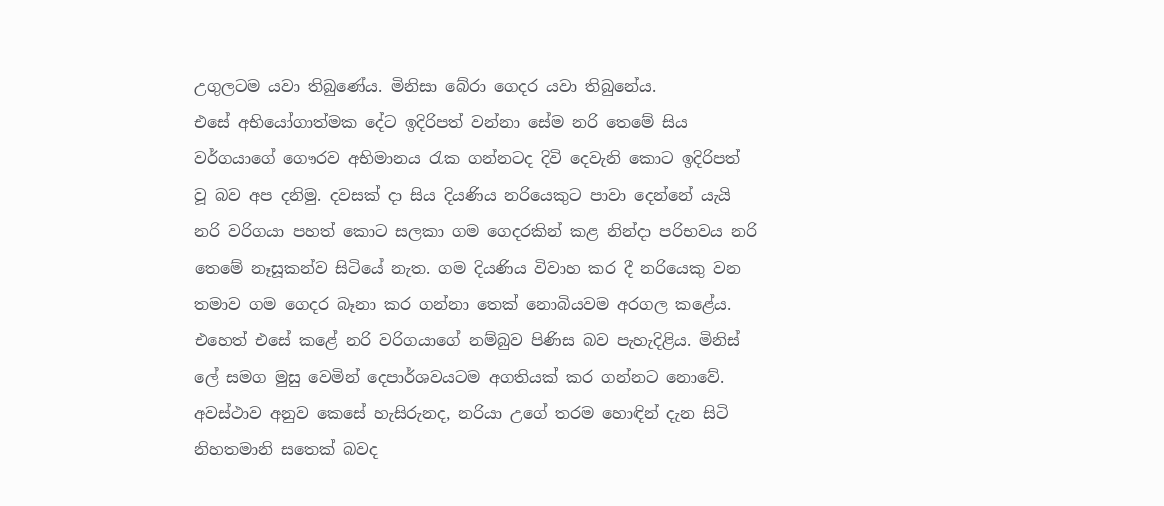උගුලටම යවා තිබුණේය. මිනිසා බේරා ගෙදර යවා තිබුනේය.
එසේ අභියෝගාත්මක දේට ඉදිරිපත් වන්නා සේම නරි තෙමේ සිය වර්ගයාගේ ගෞරව අභිමානය ‍රැක ගන්නටද දිවි දෙවැනි කොට ඉදිරිපත් වූ බව අප දනිමු. දවසක් දා සිය දියණිය නරියෙකුට පාවා දෙන්නේ යැයි නරි වරිගයා පහත් කොට සලකා ගම ගෙදරකින් කළ නින්දා පරිභවය නරි තෙමේ නෑසූකන්ව සිටියේ නැත. ගම දියණිය විවාහ කර දී නරියෙකු වන තමාව ගම ගෙදර බෑනා කර ගන්නා තෙක් නොබියවම අරගල කළේය. එහෙත් එසේ කළේ නරි වරිගයාගේ නම්බුව පිණිස බව පැහැදිළිය. මිනිස් ලේ සමග මුසු වෙමින් දෙපාර්ශවයටම අගතියක් කර ගන්නට නොවේ.
අවස්ථාව අනුව කෙසේ හැසිරුනද, නරියා උගේ තරම හොඳින් දැන සිටි නිහතමානි සතෙක් බවද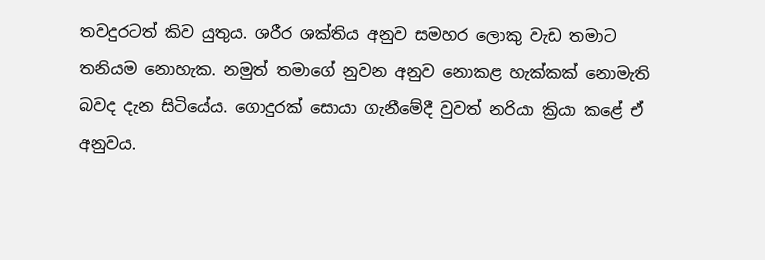තවදුරටත් කිව යුතුය. ශරීර ශක්තිය අනුව සමහර ලොකු වැඩ තමාට තනියම නොහැක. නමුත් තමාගේ නුවන අනුව නොකළ හැක්කක් නොමැති බවද දැන සිටියේය. ගොදුරක් සොයා ගැනීමේදී වුවත් නරියා ක්‍රියා කළේ ඒ අනුවය.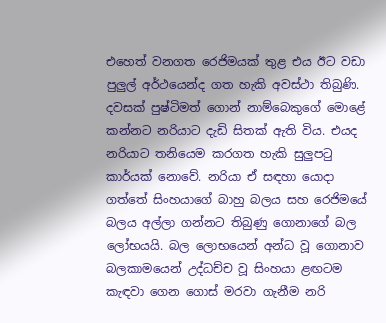එහෙත් වනගත රෙජිමයක් තුළ එය ඊට වඩා පුලුල් අර්ථයෙන්ද ගත හැකි අවස්ථා තිබුණි. දවසක් පුෂ්ටිමත් ගොන් නාම්බෙකුගේ මොළේ කන්නට නරියාට දැඩි සිතක් ඇති විය. එයද නරියාට තනියෙම කරගත හැකි සුලුප‍ටු කාර්යක් නොවේ. නරියා ඒ සඳහා යොදා ගත්තේ සිංහයාගේ බාහු බලය සහ රෙජිමයේ බලය අල්ලා ගන්නට තිබුණු ගොනාගේ බල ලෝභයයි. බල ලොභයෙන් අන්ධ වූ ගොනාව බලකාමයෙන් උද්ධච්ච වූ සිංහයා ළඟටම කැඳවා ගෙන ගොස් මරවා ගැනීම නරි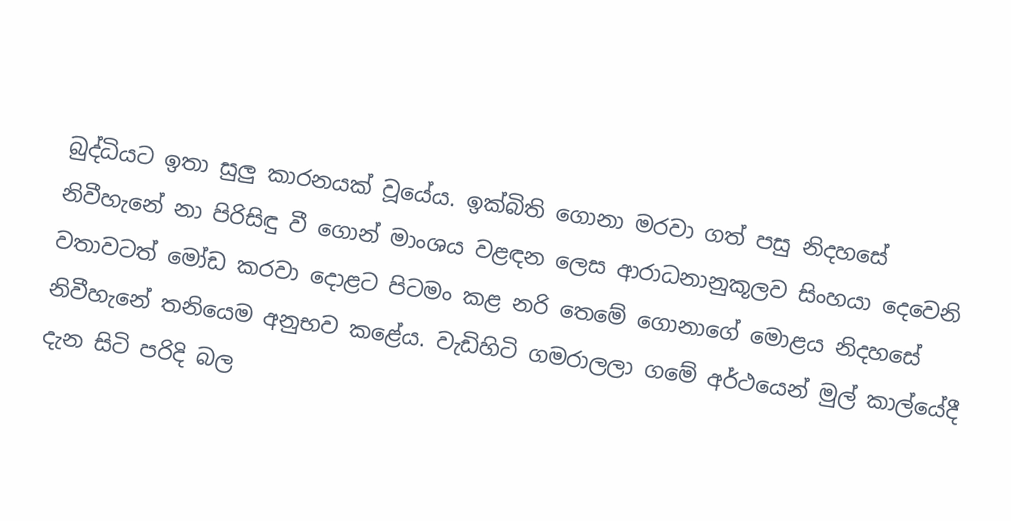බුද්ධියට ඉතා සුලු කාරනයක් වූයේය. ඉක්බිති ගොනා මරවා ගත් පසු නිදහසේ නිවීහැනේ නා පිරිසිඳු වී ගොන් මාංශය වළඳන ලෙස ආරාධනානුකූලව සිංහයා දෙවෙනි වතාවටත් මෝඩ කරවා දොළට පිටමං කළ නරි තෙමේ ගොනාගේ මොළය නිදහසේ නිවීහැනේ තනියෙම අනුභව කළේය. වැඩිහිටි ගමරාලලා ගමේ අර්ථයෙන් මුල් කාල්යේදී දැන සිටි පරිදි බල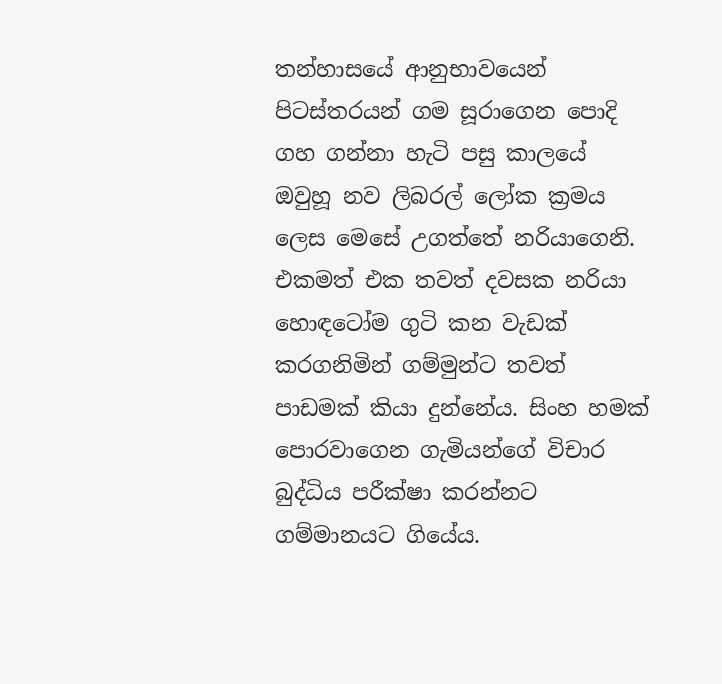තන්හාසයේ ආනුභාවයෙන් පිටස්තරයන් ගම සූරාගෙන පොදි ගහ ගන්නා හැටි පසු කාලයේ ඔවුහූ නව ලිබරල් ලෝක ක්‍රමය ලෙස මෙසේ උගත්තේ නරියාගෙනි.
එකමත් එක තවත් දවසක නරියා හොඳටෝම ගුටි කන වැඩක් කරගනිමින් ගම්මුන්ට තවත් පාඩමක් කියා දුන්නේය. සිංහ හමක් පොරවාගෙන ගැමියන්ගේ විචාර බුද්ධිය පරීක්ෂා කරන්නට ගම්මානයට ගියේය.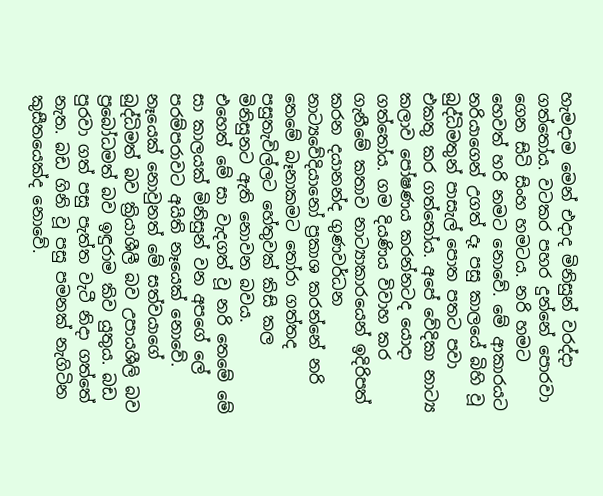හැමදාම මෙන් එදාද මිනිසුන් වරද්දා ගත්තෝය. වටකර පහර දුන්නේ පොරවා ගෙන සිටි සිංහ හමටය. නරි හමට හෙවත් හරි නමට නොවේ. මේ ආකාරයට නරියාගෙන් උගත් දෑ පසු කාලයේ බිහි වූ බුද්ධිමතුන් පාසැල් පොත පතට පවා එකතු කර ගත්තෝය. අපේ වේදිකා නාට්‍ය කලාව පෝෂණය කරන්නටද යොදා ගත්තෝය. ගම දියණිය විවාහ කර ගැනීමේ කතාව නාට්‍යාකාරයෙන් ඉදිරිපත් කරන දයානන්ද ගුණවර්ධන නාට්‍යවේදියානෝ ප්‍රකාශ කරන්නේ නරි තෙමේ බෑනාකමට ‍තෝරා ගත්තද පසුතැවිල්ලට හේතුවක් කිසි කල මිනිසුනට ඇති නොවන බවය.
එහෙත් මේ සා වැදගත් වූ නරි තෙමේ මේ සා කාලයක් මිනිසුන් වන අපගේ ලේ පරම්පරාවට අයිති නෑයෙක් නොවේ. නෑයෙක් නොවුනත් මේ සත්වයාගේ බුද්ධිමත් බව ක්‍රියාශීලී බව උපායශීලි බව ප්‍රබෝධමත් බව ඉඳුරාම කිව යුතුය. බඩ පුරවා ගත් පසු පැත්ත වැටී නිදා ගත්තේ නැත. බඩ ගිනි වූ පසු පමනක් නැගිටින කුසීතයෙක්ද නොවේ.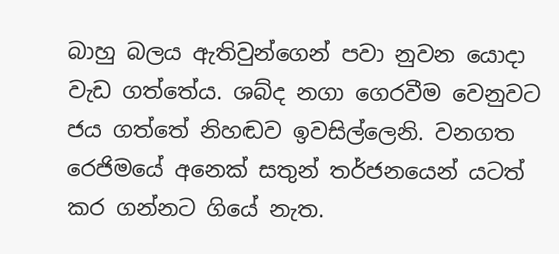බාහු බලය ඇතිවුන්ගෙන් පවා නුවන යොදා වැඩ ගත්තේය. ශබ්ද නගා ගෙරවීම වෙනුවට ජය ගත්තේ නිහඬව ඉවසිල්ලෙනි. වනගත රෙජිමයේ අනෙක් සතුන් තර්ජනයෙන් යටත් කර ගන්නට ගියේ නැත.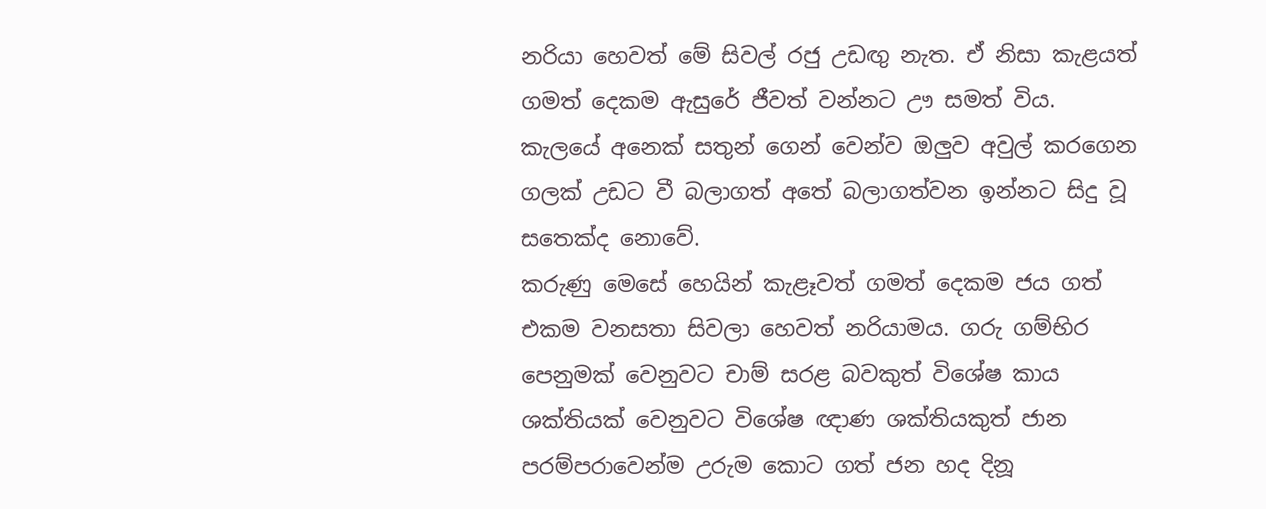නරියා හෙවත් මේ සිවල් රජු උඩඟු නැත. ඒ නිසා කැළයත් ගමත් දෙකම ඇසුරේ ජීවත් වන්නට ඌ සමත් විය. කැලයේ අනෙක් සතුන් ගෙන් වෙන්ව ඔලුව අවුල් කරගෙන ගලක් උඩට වී බලාගත් අතේ බලාගත්වන ඉන්නට සිදු වූ සතෙක්ද නොවේ.
කරුණු මෙසේ හෙයින් කැළෑවත් ගමත් දෙකම ජය ගත් එකම වනසතා සිවලා හෙවත් නරියාමය. ගරු ගම්භිර පෙනුමක් වෙනුවට චාම් සරළ බවකුත් විශේෂ කාය ශක්තියක් වෙනුවට විශේෂ ඥාණ ශක්තියකුත් ජාන පරම්පරාවෙන්ම උරුම කොට ගත් ජන හද දිනූ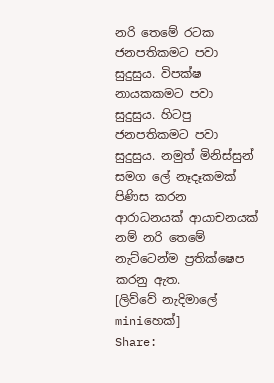නරි තෙමේ රටක ජනපතිකමට පවා සුදුසුය. විපක්ෂ නායකකමට පවා සුදුසුය. හිටපු ජනපතිකමට පවා සුදුසුය. නමුත් මිනිස්සුන් සමග ලේ නෑදෑකමක් පිණිස කරන ආරාධනයක් ආයාචනයක් නම් නරි තෙමේ නැට්ටෙන්ම ප්‍රතික්ෂෙප කරනු ඇත.
[ලිව්වේ නැදිමාලේ miniහෙක්]
Share: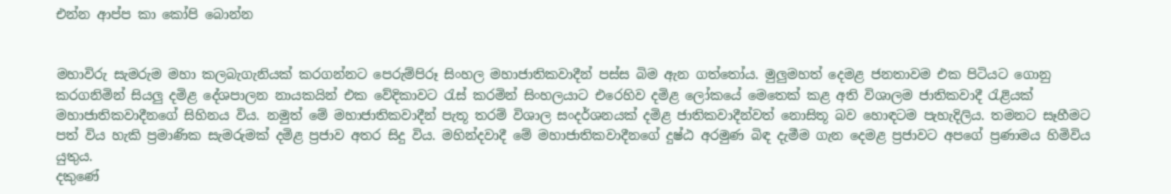එන්න ආප්ප කා කෝපි බොන්න


මහාවිරු සැමරුම මහා කලබැගැනියක් කරගන්නට පෙරුම්පිරූ සිංහල මහාජාතිකවාදීන් පස්ස බිම ඇන ගත්තෝය. මුලුමහත් දෙමළ ජනතාවම එක පිටියට ගොනු කරගනිමින් සියලු දමිළ දේශපාලන නායකයින් එක වේදිකාවට ‍රැස් කරමින් සිංහලයාට එරෙහිව දමිළ ලෝකයේ මෙතෙක් කළ අති විශාලම ජාතිකවාදී ‍රැළියක් මහාජාතිකවාදීනගේ සිහිනය විය. නමුත් මේ මහාජාතිකවාදීන් පැතූ තරම් විශාල සංදර්ශනයක් දමිළ ජාතිකවාදීන්වත් නොසිතූ බව හොඳටම පැහැදිලිය. තමනට සෑහීමට පත් විය හැකි ප්‍රමාණික සැමරුමක් දමිළ ප්‍රජාව අතර සිදු විය. මහින්දවාදී මේ මහාජාතිකවාදීනගේ දුෂ්ඨ අරමුණ බිඳ දැමීම ගැන දෙමළ ප්‍රජාවට අපගේ ප්‍රණාමය හිමිවිය යුතුය.
දකුණේ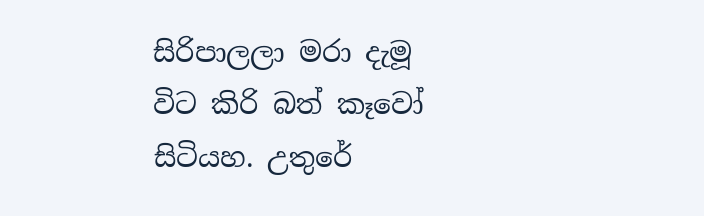සිරිපාලලා මරා දැමූ විට කිරි බත් කෑවෝ සිටියහ. උතුරේ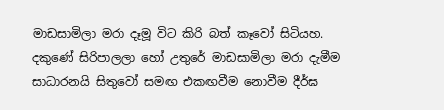මාඩසාමිලා මරා දෑමූ විට කිරි බත් කෑවෝ සිටියහ. දකුණේ සිරිපාලලා හෝ උතුරේ මාඩසාමිලා මරා දැමීම සාධාරනයි සිතුවෝ සමඟ එකඟවීම නොවීම දීර්ඝ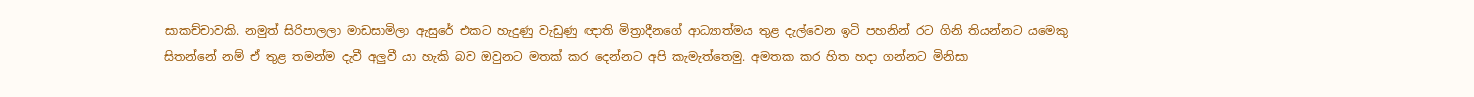සාකච්චාවකි. නමුත් සිරිපාලලා මාඩසාමිලා ඇසුරේ එකට හැදුණු වැඩුණු ඥාති මිත්‍රාදීනගේ ආධ්‍යාත්මය තුළ දැල්වෙන ඉටි පහනින් රට ගිනි තියන්නට යමෙකු සිතන්නේ නම් ඒ තුළ තමන්ම දැවී අලුවී යා හැකි බව ඔවුනට මතක් කර දෙන්නට අපි කැමැත්තෙමු. අමතක කර හිත හදා ගන්නට මිනිසා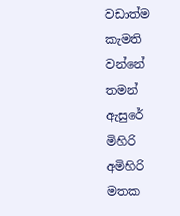වඩාත්ම කැමති වන්නේ තමන් ඇසුරේ මිහිරි අමිහිරි මතක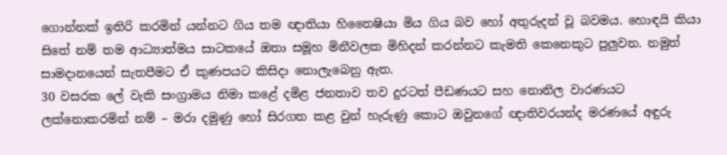ගොන්නක් ඉතිරි කරමින් යන්නට ගිය තම ඥාතියා හිතෛෂියා මිය ගිය බව හෝ අතුරුදන් වූ බවමය. හොඳයි කියා සිතේ නම් තම ආධ්‍යාත්මය සාටකයේ ඔතා සමූහ මිනීවලක මිහිදන් කරන්නට කැමති කෙනෙකුට පුලුවන. නමුත් සාමදානයෙන් සැතපීමට ඒ කුණපයට කිසිදා නොලැබෙනු ඇත.
30 වසරක ලේ වැකි සංග්‍රාමය නිමා කළේ දමිළ ජනතාව තව දුරටත් පීඩණයට සහ නොනිල වාරණයට ලක්නොකරමින් නම් – මරා දමුණු හෝ සිරගත කළ වුන් හැරුණු කොට ඔවුනගේ ඥාතිවරයන්ද මරණයේ අඳුරු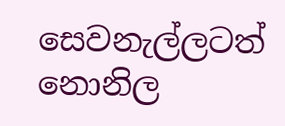සෙවනැල්ලටත් නොනිල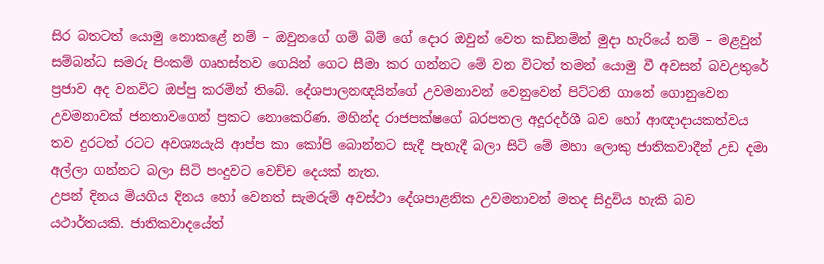සිර බතටත් යොමු නොකළේ නම් – ඔවුනගේ ගම් බිම් ගේ දොර ඔවුන් වෙත කඩිනමින් මුදා හැරියේ නම් – මළවුන් සම්බන්ධ සමරු පිංකම් ගෘහස්තව ගෙයින් ගෙට සීමා කර ගන්නට මේ වන විටත් තමන් යොමු වී අවසන් බවඋතුරේ ප්‍රජාව අද වනවිට ඔප්පු කරමින් තිබේ. දේශපාලනඥයින්ගේ උවමනාවන් වෙනුවෙන් පිට්ටනි ගානේ ගොනුවෙන උවමනාවක් ජනතාවගෙන් ප්‍රකට නොකෙරිණ. මහින්ද රාජපක්ෂගේ බරපතල අදූරදර්ශී බව හෝ ආඥාදායකත්වය තව දුරටත් රටට අවශ්‍යයැයි ආප්ප කා කෝපි බොන්නට සැදී පැහැදී බලා සිටි මේ මහා ලොකු ජාතිකවාදීන් උඩ දමා අල්ලා ගන්නට බලා සිටි පංදුවට වෙච්ච දෙයක් නැත.
උපන් දිනය මියගිය දිනය හෝ වෙනත් සැමරුම් අවස්ථා දේශපාළනික උවමනාවන් මතද සිදුවිය හැකි බව යථාර්තයකි. ජාතිකවාදයේත්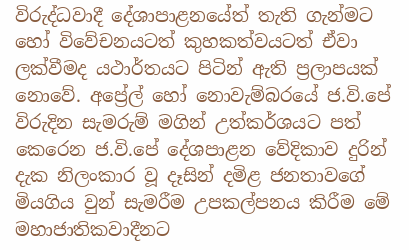විරුද්ධවාදී දේශාපාළනයේත් තැති ගැන්මට හෝ විවේචනයටත් කුහකත්වයටත් ඒවා ලක්වීමද යථාර්තයට පිටින් ඇති ප්‍රලාපයක් නොවේ. අප්‍රේල් හෝ නොවැම්බරයේ ජ.වි.පේ විරුදින සැමරුම් මගින් උත්කර්ශයට පත් කෙරෙන ජ.වි.පේ දේශපාළන වේදිකාව දුරින් දැක නිලංකාර වූ දෑසින් දමිළ ජනතාවගේ මියගිය වුන් සැමරීම උපකල්පනය කිරීම මේ මහාජාතිකවාදීනට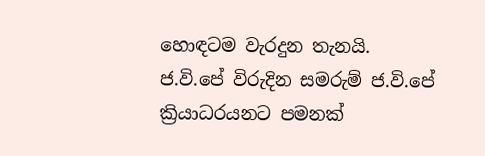හොඳටම වැරදුන තැනයි.
ජ.වි.පේ විරුදින සමරුම් ජ.වි.පේ ක්‍රියාධරයනට පමනක්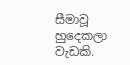සීමාවූ හුදෙකලා වැඩකි.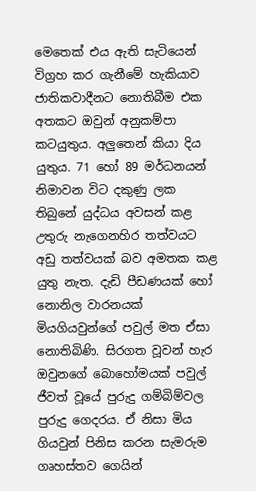මෙතෙක් එය ඇති සැටියෙන් විග්‍රහ කර ගැනීමේ හැකියාව ජාතිකවාදීනට නොතිබීම එක අතකට ඔවුන් අනුකම්පා කටයුතුය. අලුතෙන් කියා දිය යුතුය. 71 හෝ 89 මර්ධනයන් නිමාවන විට දකුණු ලක තිබුනේ යුද්ධය අවසන් කළ උතුරු නැගෙනහිර තත්වයට අඩු තත්වයක් බව අමතක කළ යුතු නැත. දැඩි පීඩණයක් හෝ නොනිල වාරනයක් මියගියවුන්ගේ පවුල් මත ඒසා නොතිබිණි. සිරගත වූවන් හැර ඔවුනගේ බොහෝමයක් පවුල් ජීවත් වූයේ පුරුදු ගම්බිම්වල පුරුදු ගෙදරය. ඒ නිසා මිය ගියවුන් පිනිස කරන සැමරුම ගෘහස්තව ගෙයින්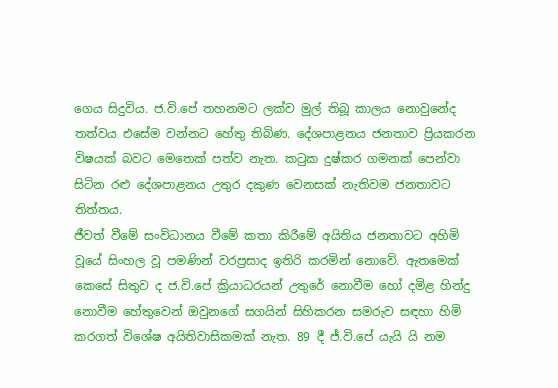ගෙය සිදුවිය. ජ.වි.පේ තහනමට ලක්ව මුල් තිබූ කාලය නොවුනේද තත්වය එසේම වන්නට හේතු තිබිණ. දේශපාළනය ජනතාව ප්‍රියකරන විෂයක් බවට මෙතෙක් පත්ව නැත. ක‍ටුක දුෂ්කර ගමනක් පෙන්වා සිටින රළු දේශපාළනය උතුර දකුණ වෙනසක් නැතිවම ජනතාවට තිත්තය.
ජීවත් වීමේ සංවිධානය වීමේ කතා කිරීමේ අයිතිය ජනතාවට අහිමි වූයේ සිංහල වූ පමණින් වරප්‍රසාද ඉතිරි කරමින් නොවේ. ඇතමෙක් කෙසේ සිතුව ද ජ.වි.පේ ක්‍රියාධරයන් උතුරේ නොවීම හෝ දමිළ හින්දු නොවීම හේතුවෙන් ඔවුනගේ සගයින් සිහිකරන සමරුව සඳහා හිමි කරගත් විශේෂ අයිතිවාසිකමක් නැත. 89 දී ජ්.වි.පේ යැයි යි නම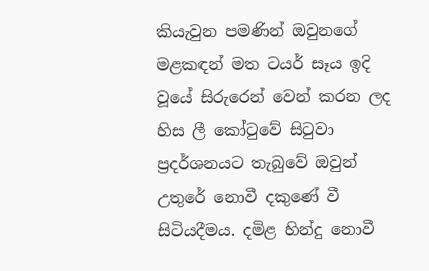කියැවුන පමණින් ඔවුනගේ මළකඳන් මත ටයර් සෑය ඉදි වූයේ සිරුරෙන් වෙන් කරන ලද හිස ලී කෝ‍ටුවේ සි‍ටුවා ප්‍රදර්ශනයට තැබුවේ ඔවුන් උතුරේ නොවී දකුණේ වී සිටියදීමය. දමිළ හින්දු නොවී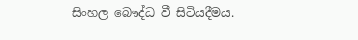සිංහල බෞද්ධ වී සිටියදීමය.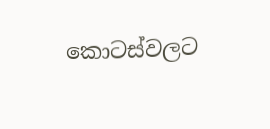කොටස්වලට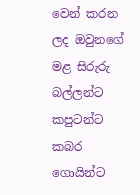වෙන් කරන ලද ඔවුනගේ මළ සිරුරු බල්ලන්ට කපුටන්ට කබර ගොයින්ට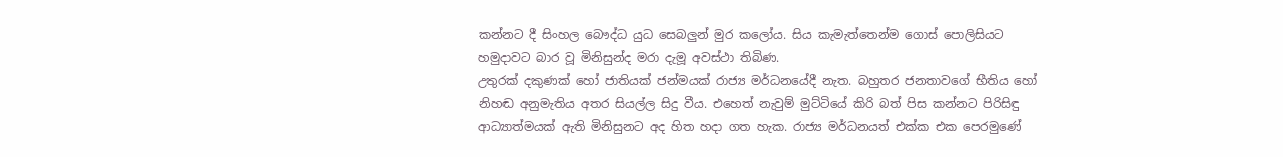කන්නට දී සිංහල බෞද්ධ යුධ සෙබලුන් මුර කලෝය. සිය කැමැත්තෙන්ම ගොස් පොලිසියට හමුදාවට බාර වූ මිනිසුන්ද මරා දැමූ අවස්ථා තිබිණ.
උතුරක් දකුණක් හෝ ජාතියක් ජන්මයක් රාජ්‍ය මර්ධනයේදී නැත. බහුතර ජනතාවගේ භීතිය හෝ නිහඬ අනුමැතිය අතර සියල්ල සිදු වීය. එහෙත් නැවුම් මුට්ටියේ කිරි බත් පිස කන්නට පිරිසිඳු ආධ්‍යාත්මයක් ඇති මිනිසුනට අද හිත හදා ගත හැක. රාජ්‍ය මර්ධනයත් එක්ක එක පෙරමුණේ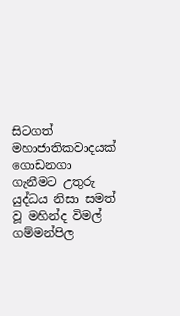සිටගත් මහාජාතිකවාදයක් ගොඩනගා ගැනීමට උතුරු යුද්ධය නිසා සමත් වූ මහින්ද විමල් ගම්මන්පිල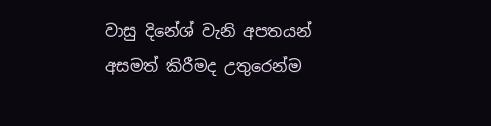වාසු දිනේශ් වැනි අපතයන් අසමත් කිරීමද උතුරෙන්ම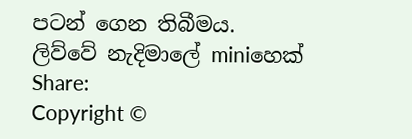පටන් ගෙන තිබීමය.
ලිව්වේ නැදිමාලේ miniහෙක්
Share:
Copyright ©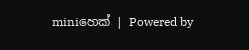miniහෙක් | Powered by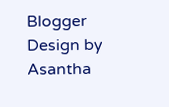Blogger Design by Asantha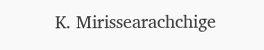K. Mirissearachchige